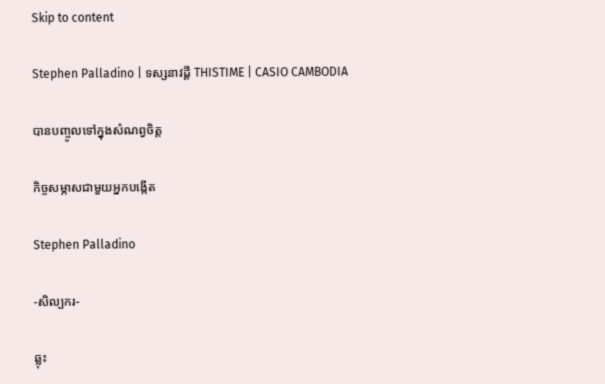Skip to content

Stephen Palladino | ទស្សនាវដ្ដី THISTIME | CASIO CAMBODIA

បានបញ្ចូលទៅក្នុងសំណព្វចិត្ត

កិច្ចសម្ភាសជាមួយអ្នកបង្កើត

Stephen Palladino

-សិល្បករ-

ឆ្លុះ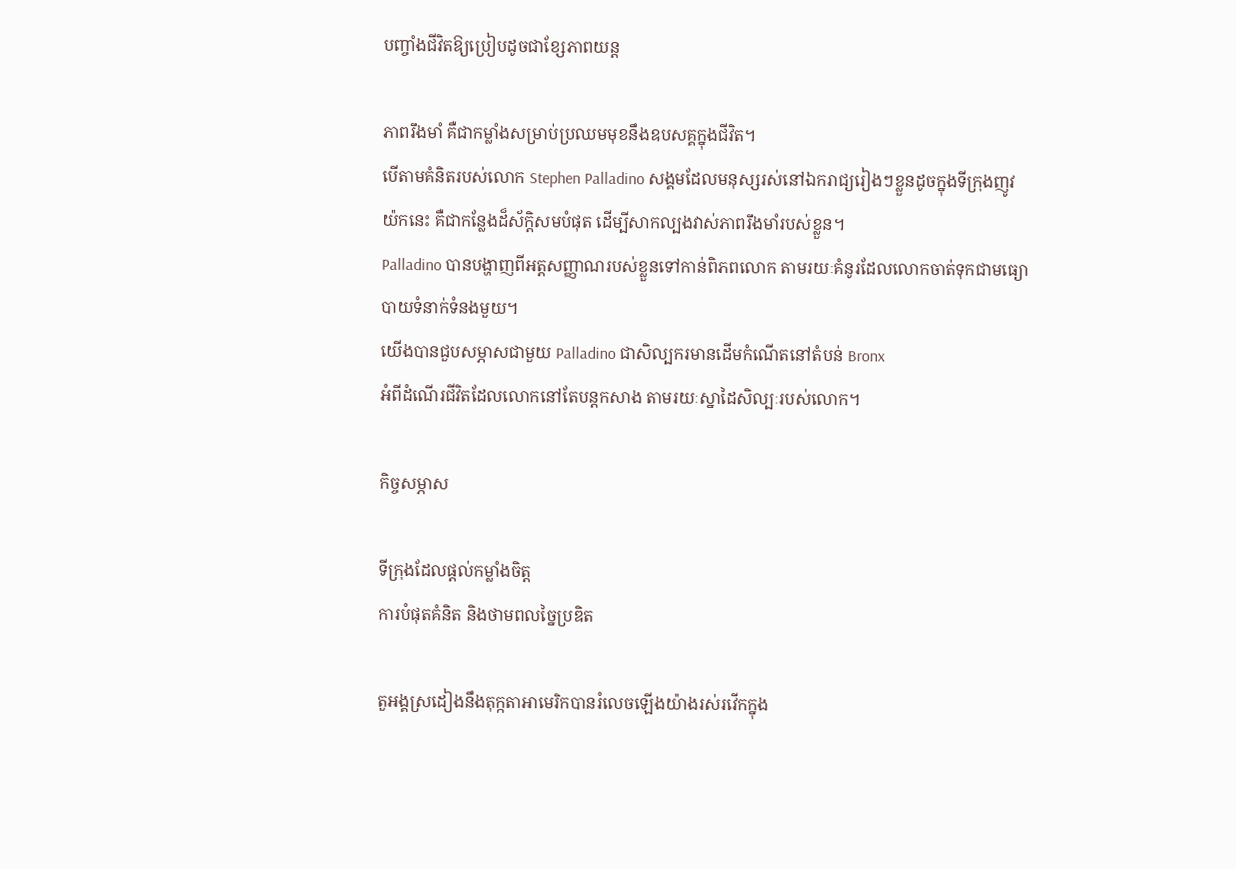បញ្ចាំងជីវិតឱ្យប្រៀបដូចជាខ្សែភាពយន្ត

ភាពរឹងមាំ គឺជាកម្លាំងសម្រាប់ប្រឈមមុខនឹងឧបសគ្គក្នុងជីវិត។
បើតាមគំនិតរបស់លោក Stephen Palladino សង្គមដែលមនុស្សរស់នៅឯករាជ្យរៀងៗខ្លួនដូចក្នុងទីក្រុងញូវយ៉កនេះ គឺជាកន្លែងដ៏ស័ក្តិសមបំផុត ដើម្បីសាកល្បងវាស់ភាពរឹងមាំរបស់ខ្លួន។
Palladino បានបង្ហាញពីអត្តសញ្ញាណរបស់ខ្លួនទៅកាន់ពិភពលោក តាមរយៈគំនូរដែលលោកចាត់ទុកជាមធ្យោបាយទំនាក់ទំនងមួយ។
យើងបានជួបសម្ភាសជាមួយ Palladino ជាសិល្បករមានដើមកំណើតនៅតំបន់ Bronx
អំពីដំណើរជីវិតដែលលោកនៅតែបន្តកសាង តាមរយៈស្នាដៃសិល្បៈរបស់លោក។

កិច្ចសម្ភាស

ទីក្រុងដែលផ្ដល់កម្លាំងចិត្ត
ការបំផុតគំនិត និងថាមពលច្នៃប្រឌិត

តួអង្គស្រដៀងនឹងតុក្កតាអាមេរិកបានរំលេចឡើងយ៉ាងរស់រវើកក្នុង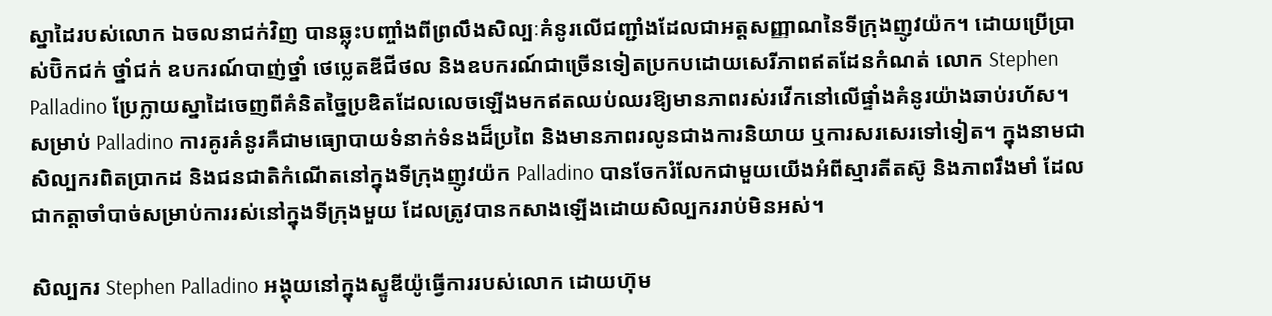ស្នាដៃរបស់លោក ឯចលនាជក់វិញ បានឆ្លុះបញ្ចាំងពីព្រលឹងសិល្បៈគំនូរលើជញ្ជាំងដែលជាអត្តសញ្ញាណនៃទីក្រុងញូវយ៉ក។ ដោយប្រើប្រាស់ប៊ិកជក់ ថ្នាំជក់ ឧបករណ៍បាញ់ថ្នាំ ថេប្លេតឌីជីថល និងឧបករណ៍ជាច្រើនទៀតប្រកបដោយសេរីភាពឥតដែនកំណត់ លោក Stephen Palladino ប្រែក្លាយស្នាដៃចេញពីគំនិតច្នៃប្រឌិតដែលលេចឡើងមកឥតឈប់ឈរឱ្យមានភាពរស់រវើកនៅលើផ្ទាំងគំនូរយ៉ាងឆាប់រហ័ស។ សម្រាប់ Palladino ការគូរគំនូរគឺជាមធ្យោបាយទំនាក់ទំនងដ៏ប្រពៃ និងមានភាពរលូនជាងការនិយាយ ឬការសរសេរទៅទៀត។ ក្នុងនាមជាសិល្បករពិតប្រាកដ និងជនជាតិកំណើតនៅក្នុងទីក្រុងញូវយ៉ក Palladino បានចែករំលែកជាមួយយើងអំពីស្មារតីតស៊ូ និងភាពរឹងមាំ ដែលជាកត្តាចាំបាច់សម្រាប់ការរស់នៅក្នុងទីក្រុងមួយ ដែលត្រូវបានកសាងឡើងដោយសិល្បកររាប់មិនអស់។

សិល្បករ Stephen Palladino អង្គុយនៅក្នុងស្ទូឌីយ៉ូធ្វើការរបស់លោក ដោយហ៊ុម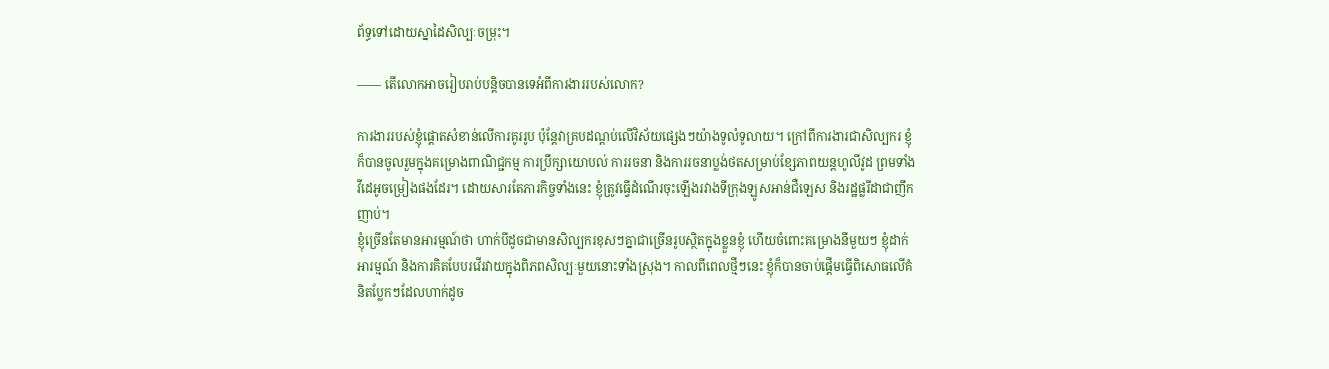ព័ទ្ធទៅដោយស្នាដៃសិល្បៈចម្រុះ។

―― តើលោកអាចរៀបរាប់បន្តិចបានទេអំពីការងាររបស់លោក?

ការងាររបស់ខ្ញុំផ្ដោតសំខាន់លើការគូររូប ប៉ុន្តែវាគ្របដណ្ដប់លើវិស័យផ្សេងៗយ៉ាងទូលំទូលាយ។ ក្រៅពីការងារជាសិល្បករ ខ្ញុំក៏បានចូលរួមក្នុងគម្រោងពាណិជ្ជកម្ម ការប្រឹក្សាយោបល់ ការរចនា និងការរចនាប្លង់ថតសម្រាប់ខ្សែភាពយន្តហូលីវូដ ព្រមទាំងវីដេអូចម្រៀងផងដែរ។ ដោយសារតែភារកិច្ចទាំងនេះ ខ្ញុំត្រូវធ្វើដំណើរចុះឡើងរវាងទីក្រុងឡូសអាន់ជឺឡេស និងរដ្ឋផ្លរីដាជាញឹកញាប់។
ខ្ញុំច្រើនតែមានអារម្មណ៍ថា ហាក់បីដូចជាមានសិល្បករខុសៗគ្នាជាច្រើនរូបស្ថិតក្នុងខ្លួនខ្ញុំ ហើយចំពោះគម្រោងនីមួយៗ ខ្ញុំដាក់អារម្មណ៍ និងការគិតបែបរវើរវាយក្នុងពិភពសិល្បៈមួយនោះទាំងស្រុង។ កាលពីពេលថ្មីៗនេះ ខ្ញុំក៏បានចាប់ផ្ដើមធ្វើពិសោធលើគំនិតប្លែកៗដែលហាក់ដូច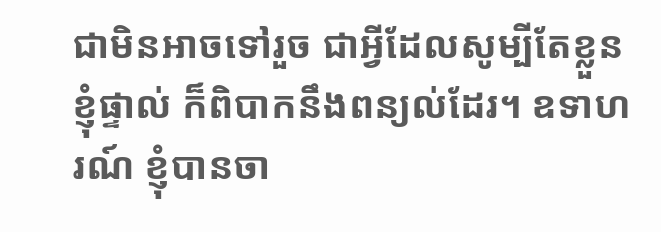ជាមិនអាចទៅរួច ជាអ្វីដែលសូម្បីតែខ្លួនខ្ញុំផ្ទាល់ ក៏ពិបាកនឹងពន្យល់ដែរ។ ឧទាហរណ៍ ខ្ញុំបានចា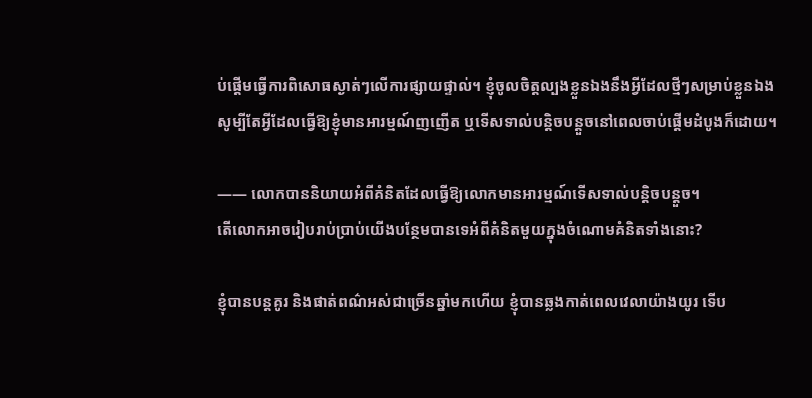ប់ផ្ដើមធ្វើការពិសោធស្ងាត់ៗលើការផ្សាយផ្ទាល់។ ខ្ញុំចូលចិត្តល្បងខ្លួនឯងនឹងអ្វីដែលថ្មីៗសម្រាប់ខ្លួនឯង សូម្បីតែអ្វីដែលធ្វើឱ្យខ្ញុំមានអារម្មណ៍ញញើត ឬទើសទាល់បន្តិចបន្តួចនៅពេលចាប់ផ្ដើមដំបូងក៏ដោយ។

―― លោកបាននិយាយអំពីគំនិតដែលធ្វើឱ្យលោកមានអារម្មណ៍ទើសទាល់បន្តិចបន្តួច។
តើលោកអាចរៀបរាប់ប្រាប់យើងបន្ថែមបានទេអំពីគំនិតមួយក្នុងចំណោមគំនិតទាំងនោះ?

ខ្ញុំបានបន្តគូរ និងផាត់ពណ៌អស់ជាច្រើនឆ្នាំមកហើយ ខ្ញុំបានឆ្លងកាត់ពេលវេលាយ៉ាងយូរ ទើប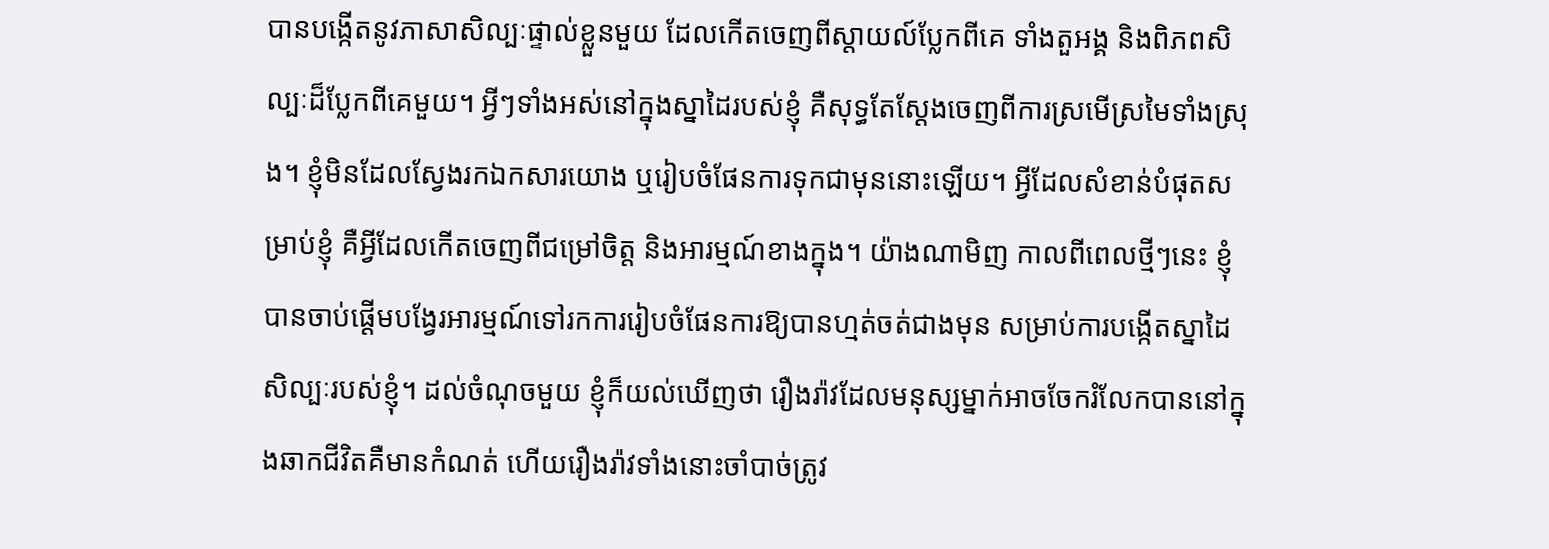បានបង្កើតនូវភាសាសិល្បៈផ្ទាល់ខ្លួនមួយ ដែលកើតចេញពីស្តាយល៍ប្លែកពីគេ ទាំងតួអង្គ និងពិភពសិល្បៈដ៏ប្លែកពីគេមួយ។ អ្វីៗទាំងអស់នៅក្នុងស្នាដៃរបស់ខ្ញុំ គឺសុទ្ធតែស្ដែងចេញពីការស្រមើស្រមៃទាំងស្រុង។ ខ្ញុំមិនដែលស្វែងរកឯកសារយោង ឬរៀបចំផែនការទុកជាមុននោះឡើយ។ អ្វីដែលសំខាន់បំផុតសម្រាប់ខ្ញុំ គឺអ្វីដែលកើតចេញពីជម្រៅចិត្ត និងអារម្មណ៍ខាងក្នុង។ យ៉ាងណាមិញ កាលពីពេលថ្មីៗនេះ ខ្ញុំបានចាប់ផ្ដើមបង្វែរអារម្មណ៍ទៅរកការរៀបចំផែនការឱ្យបានហ្មត់ចត់ជាងមុន សម្រាប់ការបង្កើតស្នាដៃសិល្បៈរបស់ខ្ញុំ។ ដល់ចំណុចមួយ ខ្ញុំក៏យល់ឃើញថា រឿងរ៉ាវដែលមនុស្សម្នាក់អាចចែករំលែកបាននៅក្នុងឆាកជីវិតគឺមានកំណត់ ហើយរឿងរ៉ាវទាំងនោះចាំបាច់ត្រូវ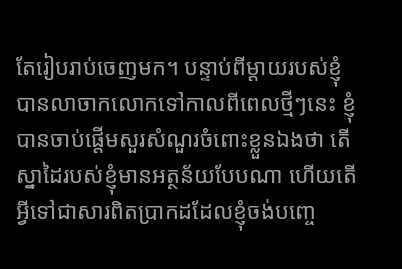តែរៀបរាប់ចេញមក។ បន្ទាប់ពីម្ដាយរបស់ខ្ញុំបានលាចាកលោកទៅកាលពីពេលថ្មីៗនេះ ខ្ញុំបានចាប់ផ្ដើមសួរសំណួរចំពោះខ្លួនឯងថា តើស្នាដៃរបស់ខ្ញុំមានអត្ថន័យបែបណា ហើយតើអ្វីទៅជាសារពិតប្រាកដដែលខ្ញុំចង់បញ្ចេ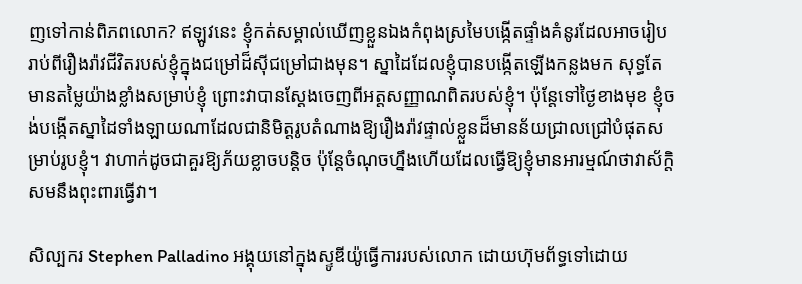ញទៅកាន់ពិភពលោក? ឥឡូវនេះ ខ្ញុំកត់សម្គាល់ឃើញខ្លួនឯងកំពុងស្រមៃបង្កើតផ្ទាំងគំនូរដែលអាចរៀបរាប់ពីរឿងរ៉ាវជីវិតរបស់ខ្ញុំក្នុងជម្រៅដ៏ស៊ីជម្រៅជាងមុន។ ស្នាដៃដែលខ្ញុំបានបង្កើតឡើងកន្លងមក សុទ្ធតែមានតម្លៃយ៉ាងខ្លាំងសម្រាប់ខ្ញុំ ព្រោះវាបានស្ដែងចេញពីអត្តសញ្ញាណពិតរបស់ខ្ញុំ។ ប៉ុន្តែទៅថ្ងៃខាងមុខ ខ្ញុំចង់បង្កើតស្នាដៃទាំងឡាយណាដែលជានិមិត្តរូបតំណាងឱ្យរឿងរ៉ាវផ្ទាល់ខ្លួនដ៏មានន័យជ្រាលជ្រៅបំផុតសម្រាប់រូបខ្ញុំ។ វាហាក់ដូចជាគួរឱ្យភ័យខ្លាចបន្តិច ប៉ុន្តែចំណុចហ្នឹងហើយដែលធ្វើឱ្យខ្ញុំមានអារម្មណ៍ថាវាស័ក្តិសមនឹងពុះពារធ្វើវា។

សិល្បករ Stephen Palladino អង្គុយនៅក្នុងស្ទូឌីយ៉ូធ្វើការរបស់លោក ដោយហ៊ុមព័ទ្ធទៅដោយ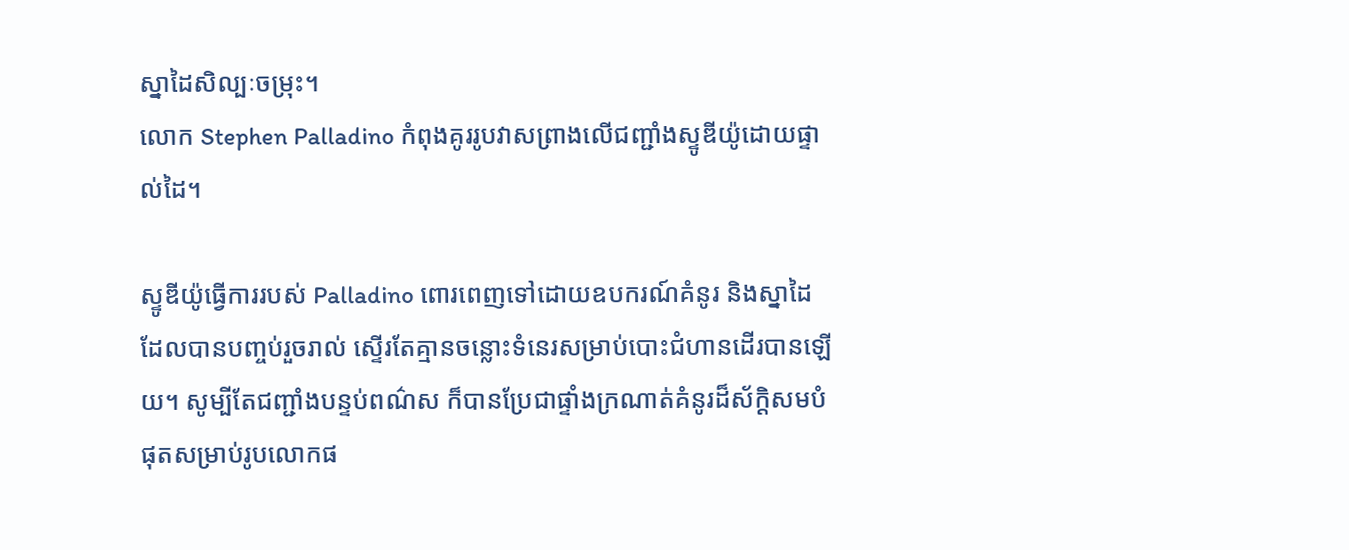ស្នាដៃសិល្បៈចម្រុះ។
លោក Stephen Palladino កំពុងគូររូបវាសព្រាងលើជញ្ជាំងស្ទូឌីយ៉ូដោយផ្ទាល់ដៃ។

ស្ទូឌីយ៉ូធ្វើការរបស់ Palladino ពោរពេញទៅដោយឧបករណ៍គំនូរ និងស្នាដៃដែលបានបញ្ចប់រួចរាល់ ស្ទើរតែគ្មានចន្លោះទំនេរសម្រាប់បោះជំហានដើរបានឡើយ។ សូម្បីតែជញ្ជាំងបន្ទប់ពណ៌ស ក៏បានប្រែជាផ្ទាំងក្រណាត់គំនូរដ៏ស័ក្តិសមបំផុតសម្រាប់រូបលោកផ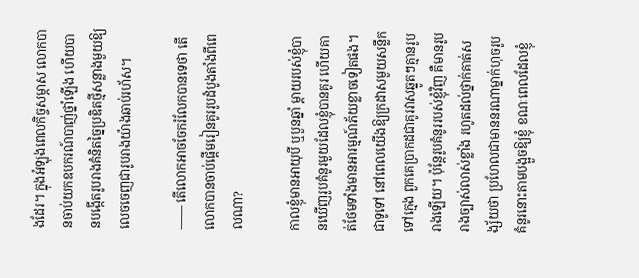ងដែរ។ ក្នុងអំឡុងពេលកិច្ចសម្ភាស លោកបានចាប់យកឧបករណ៍បាញ់ថ្នាំឡើង ហើយបានបង្កើតរូបរាងគំនិតច្នៃប្រឌិតថ្មីសន្លាងមួយឱ្យលេចចេញជារូបរាងយ៉ាងឆាប់រហ័ស។

―― តើលោកអាចចែករំលែកបានទេថា តើលោកបានចាប់ផ្ដើមរៀនគូររូបដំបូងតាំងពីពេលណា?

កាលខ្ញុំមានអាយុបី ឬបួនឆ្នាំ ម្ដាយរបស់ខ្ញុំបានឃើញរូបគំនូរមួយដែលខ្ញុំបានគូរ ហើយគាត់ថែមទាំងមានអារម្មណ៍ភ័យខ្លាចទៀតផង។ ជាទូទៅ នៅពេលយើងឱ្យក្រដាសមួយសន្លឹកទៅក្មេង ពួកគេប្រាកដជាគូរវាសឆ្នូតៗគ្មានរូបរាងឡើយ។ ប៉ុន្តែរូបគំនូររបស់ខ្ញុំវិញ គឺមានរូបរាងច្បាស់លាស់ខ្លាំង រហូតដល់ថ្នាក់គាត់សង្ស័យថា ប្រហែលជាមាននរណាម្នាក់ហុចរូបគំនូរនោះតាមបង្អួចឱ្យខ្ញុំ ខណៈពេលដែលខ្ញុំ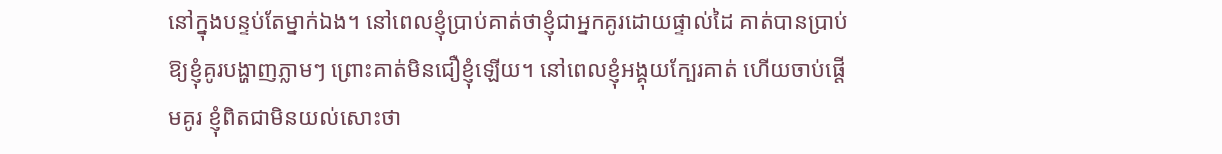នៅក្នុងបន្ទប់តែម្នាក់ឯង។ នៅពេលខ្ញុំប្រាប់គាត់ថាខ្ញុំជាអ្នកគូរដោយផ្ទាល់ដៃ គាត់បានប្រាប់ឱ្យខ្ញុំគូរបង្ហាញភ្លាមៗ ព្រោះគាត់មិនជឿខ្ញុំឡើយ។ នៅពេលខ្ញុំអង្គុយក្បែរគាត់ ហើយចាប់ផ្ដើមគូរ ខ្ញុំពិតជាមិនយល់សោះថា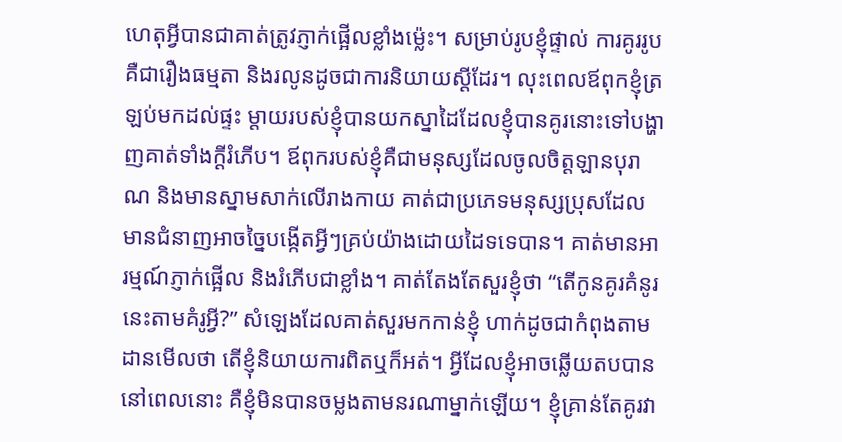ហេតុអ្វីបានជាគាត់ត្រូវភ្ញាក់ផ្អើលខ្លាំងម្ល៉េះ។ សម្រាប់រូបខ្ញុំផ្ទាល់ ការគូររូបគឺជារឿងធម្មតា និងរលូនដូចជាការនិយាយស្ដីដែរ។ លុះពេលឪពុកខ្ញុំត្រឡប់មកដល់ផ្ទះ ម្ដាយរបស់ខ្ញុំបានយកស្នាដៃដែលខ្ញុំបានគូរនោះទៅបង្ហាញគាត់ទាំងក្ដីរំភើប។ ឪពុករបស់ខ្ញុំគឺជាមនុស្សដែលចូលចិត្តឡានបុរាណ និងមានស្នាមសាក់លើរាងកាយ គាត់ជាប្រភេទមនុស្សប្រុសដែលមានជំនាញអាចច្នៃបង្កើតអ្វីៗគ្រប់យ៉ាងដោយដៃទទេបាន។ គាត់មានអារម្មណ៍ភ្ញាក់ផ្អើល និងរំភើបជាខ្លាំង។ គាត់តែងតែសួរខ្ញុំថា “តើកូនគូរគំនូរនេះតាមគំរូអ្វី?” សំឡេងដែលគាត់សួរមកកាន់ខ្ញុំ ហាក់ដូចជាកំពុងតាមដានមើលថា តើខ្ញុំនិយាយការពិតឬក៏អត់។ អ្វីដែលខ្ញុំអាចឆ្លើយតបបាននៅពេលនោះ គឺខ្ញុំមិនបានចម្លងតាមនរណាម្នាក់ឡើយ។ ខ្ញុំគ្រាន់តែគូរវា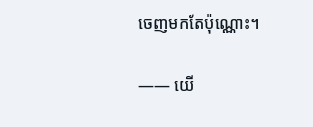ចេញមកតែប៉ុណ្ណោះ។

―― យើ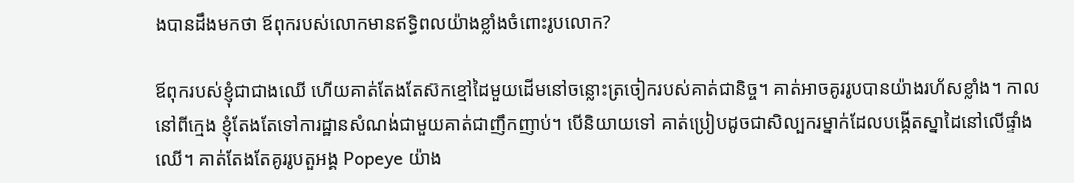ងបានដឹងមកថា ឪពុករបស់លោកមានឥទ្ធិពលយ៉ាងខ្លាំងចំពោះរូបលោក?

ឪពុករបស់ខ្ញុំជាជាងឈើ ហើយគាត់តែងតែស៊កខ្មៅដៃមួយដើមនៅចន្លោះត្រចៀករបស់គាត់ជានិច្ច។ គាត់អាចគូររូបបានយ៉ាងរហ័សខ្លាំង។ កាលនៅពីក្មេង ខ្ញុំតែងតែទៅការដ្ឋានសំណង់ជាមួយគាត់ជាញឹកញាប់។ បើនិយាយទៅ គាត់ប្រៀបដូចជាសិល្បករម្នាក់ដែលបង្កើតស្នាដៃនៅលើផ្ទាំងឈើ។ គាត់តែងតែគូររូបតួអង្គ Popeye យ៉ាង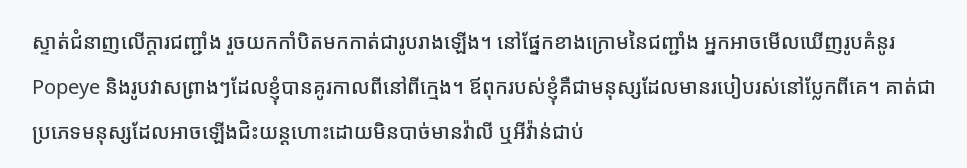ស្ទាត់ជំនាញលើក្ដារជញ្ជាំង រួចយកកាំបិតមកកាត់ជារូបរាងឡើង។ នៅផ្នែកខាងក្រោមនៃជញ្ជាំង អ្នកអាចមើលឃើញរូបគំនូរ Popeye និងរូបវាសព្រាងៗដែលខ្ញុំបានគូរកាលពីនៅពីក្មេង។ ឪពុករបស់ខ្ញុំគឺជាមនុស្សដែលមានរបៀបរស់នៅប្លែកពីគេ។ គាត់ជាប្រភេទមនុស្សដែលអាចឡើងជិះយន្តហោះដោយមិនបាច់មានវ៉ាលី ឬអីវ៉ាន់ជាប់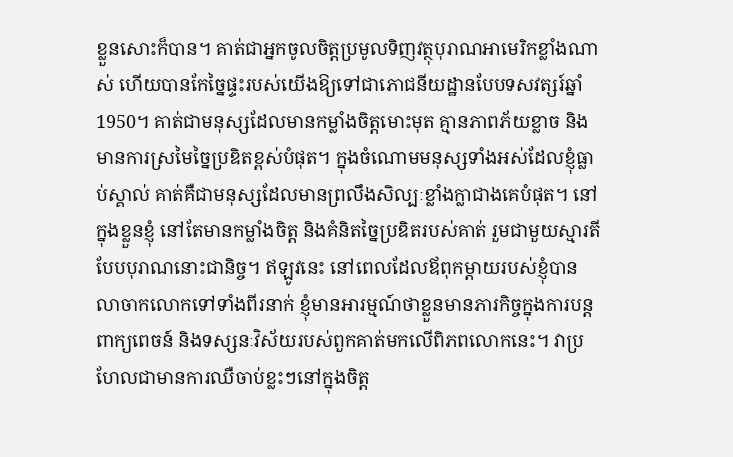ខ្លួនសោះក៏បាន។ គាត់ជាអ្នកចូលចិត្តប្រមូលទិញវត្ថុបុរាណអាមេរិកខ្លាំងណាស់ ហើយបានកែច្នៃផ្ទះរបស់យើងឱ្យទៅជាភោជនីយដ្ឋានបែបទសវត្សរ៍ឆ្នាំ 1950។ គាត់ជាមនុស្សដែលមានកម្លាំងចិត្តមោះមុត គ្មានភាពភ័យខ្លាច និងមានការស្រមៃច្នៃប្រឌិតខ្ពស់បំផុត។ ក្នុងចំណោមមនុស្សទាំងអស់ដែលខ្ញុំធ្លាប់ស្គាល់ គាត់គឺជាមនុស្សដែលមានព្រលឹងសិល្បៈខ្លាំងក្លាជាងគេបំផុត។ នៅក្នុងខ្លួនខ្ញុំ នៅតែមានកម្លាំងចិត្ត និងគំនិតច្នៃប្រឌិតរបស់គាត់ រួមជាមួយស្មារតីបែបបុរាណនោះជានិច្ច។ ឥឡូវនេះ នៅពេលដែលឪពុកម្ដាយរបស់ខ្ញុំបានលាចាកលោកទៅទាំងពីរនាក់ ខ្ញុំមានអារម្មណ៍ថាខ្លួនមានភារកិច្ចក្នុងការបន្តពាក្យពេចន៍ និងទស្សនៈវិស័យរបស់ពួកគាត់មកលើពិភពលោកនេះ។ វាប្រហែលជាមានការឈឺចាប់ខ្លះៗនៅក្នុងចិត្ត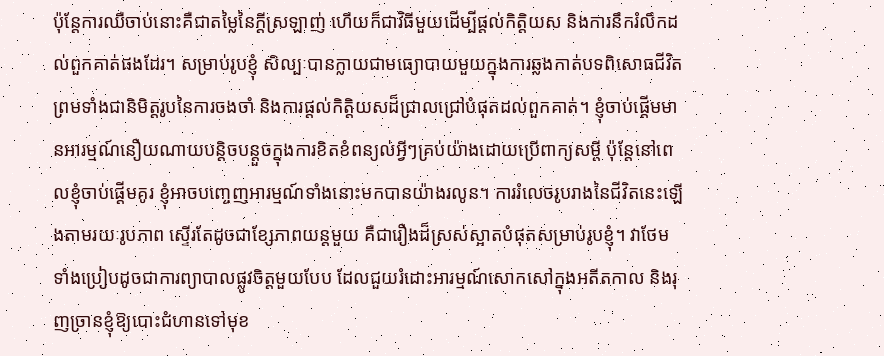ប៉ុន្តែការឈឺចាប់នោះគឺជាតម្លៃនៃក្ដីស្រឡាញ់ ហើយក៏ជាវិធីមួយដើម្បីផ្ដល់កិត្តិយស និងការនឹករំលឹកដល់ពួកគាត់ផងដែរ។ សម្រាប់រូបខ្ញុំ សិល្បៈបានក្លាយជាមធ្យោបាយមួយក្នុងការឆ្លងកាត់បទពិសោធជីវិត ព្រមទាំងជានិមិត្តរូបនៃការចងចាំ និងការផ្ដល់កិត្តិយសដ៏ជ្រាលជ្រៅបំផុតដល់ពួកគាត់។ ខ្ញុំចាប់ផ្ដើមមានអារម្មណ៍នឿយណាយបន្តិចបន្តួចក្នុងការខិតខំពន្យល់អ្វីៗគ្រប់យ៉ាងដោយប្រើពាក្យសម្ដី ប៉ុន្តែនៅពេលខ្ញុំចាប់ផ្ដើមគូរ ខ្ញុំអាចបញ្ចេញអារម្មណ៍ទាំងនោះមកបានយ៉ាងរលូន។ ការរំលេចរូបរាងនៃជីវិតនេះឡើងតាមរយៈរូបភាព ស្ទើរតែដូចជាខ្សែភាពយន្តមួយ គឺជារឿងដ៏ស្រស់ស្អាតបំផុតសម្រាប់រូបខ្ញុំ។ វាថែមទាំងប្រៀបដូចជាការព្យាបាលផ្លូវចិត្តមួយបែប ដែលជួយរំដោះអារម្មណ៍សោកសៅក្នុងអតីតកាល និងរុញច្រានខ្ញុំឱ្យបោះជំហានទៅមុខ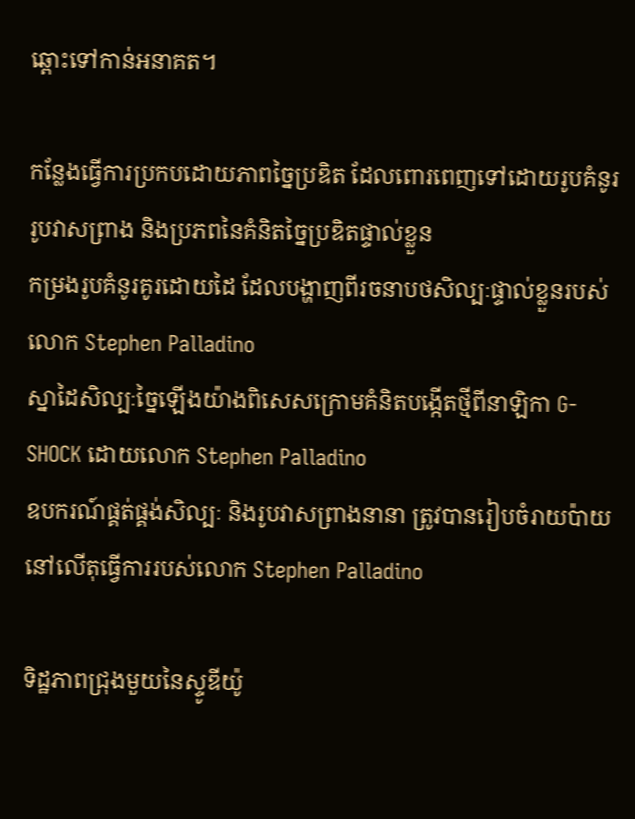ឆ្ពោះទៅកាន់អនាគត។

កន្លែងធ្វើការប្រកបដោយភាពច្នៃប្រឌិត ដែលពោរពេញទៅដោយរូបគំនូរ រូបវាសព្រាង និងប្រភពនៃគំនិតច្នៃប្រឌិតផ្ទាល់ខ្លួន
កម្រងរូបគំនូរគូរដោយដៃ ដែលបង្ហាញពីរចនាបថសិល្បៈផ្ទាល់ខ្លួនរបស់លោក Stephen Palladino
ស្នាដៃសិល្បៈច្នៃឡើងយ៉ាងពិសេសក្រោមគំនិតបង្កើតថ្មីពីនាឡិកា G-SHOCK ដោយលោក Stephen Palladino
ឧបករណ៍ផ្គត់ផ្គង់សិល្បៈ និងរូបវាសព្រាងនានា ត្រូវបានរៀបចំរាយប៉ាយនៅលើតុធ្វើការរបស់លោក Stephen Palladino

ទិដ្ឋភាពជ្រុងមួយនៃស្ទូឌីយ៉ូ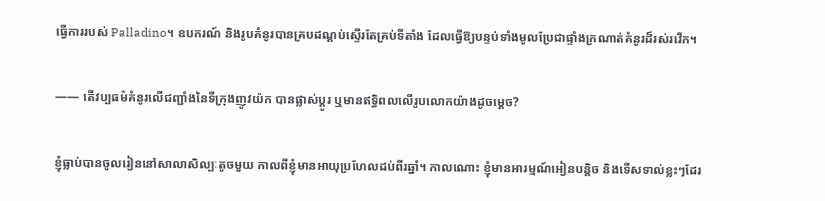ធ្វើការរបស់ Palladino។ ឧបករណ៍ និងរូបគំនូរបានគ្របដណ្ដប់ស្ទើរតែគ្រប់ទីតាំង ដែលធ្វើឱ្យបន្ទប់ទាំងមូលប្រែជាផ្ទាំងក្រណាត់គំនូរដ៏រស់រវើក។

―― តើវប្បធម៌គំនូរលើជញ្ជាំងនៃទីក្រុងញូវយ៉ក បានផ្លាស់ប្ដូរ ឬមានឥទ្ធិពលលើរូបលោកយ៉ាងដូចម្ដេច?

ខ្ញុំធ្លាប់បានចូលរៀននៅសាលាសិល្បៈតូចមួយ កាលពីខ្ញុំមានអាយុប្រហែលដប់ពីរឆ្នាំ។ កាលណោះ ខ្ញុំមានអារម្មណ៍អៀនបន្តិច និងទើសទាល់ខ្លះៗដែរ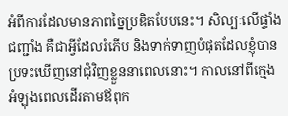អំពីការដែលមានភាពច្នៃប្រឌិតបែបនេះ។ សិល្បៈលើផ្ទាំងជញ្ជាំង គឺជាអ្វីដែលរំភើប និងទាក់ទាញបំផុតដែលខ្ញុំបានប្រទះឃើញនៅជុំវិញខ្លួននាពេលនោះ។ កាលនៅពីក្មេង អំឡុងពេលដើរតាមឪពុក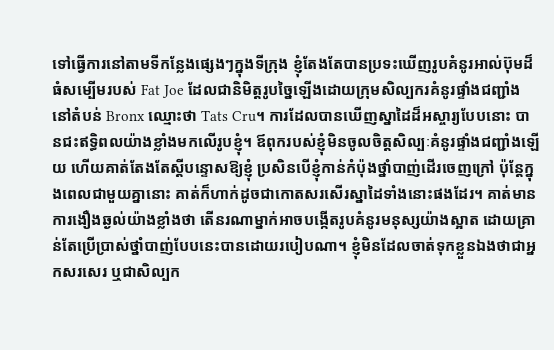ទៅធ្វើការនៅតាមទីកន្លែងផ្សេងៗក្នុងទីក្រុង ខ្ញុំតែងតែបានប្រទះឃើញរូបគំនូរអាល់ប៊ុមដ៏ធំសម្បើមរបស់ Fat Joe ដែលជានិមិត្តរូបច្នៃឡើងដោយក្រុមសិល្បករគំនូរផ្ទាំងជញ្ជាំងនៅតំបន់ Bronx ឈ្មោះថា Tats Cru។ ការដែលបានឃើញស្នាដៃដ៏អស្ចារ្យបែបនោះ បានជះឥទ្ធិពលយ៉ាងខ្លាំងមកលើរូបខ្ញុំ។ ឪពុករបស់ខ្ញុំមិនចូលចិត្តសិល្បៈគំនូរផ្ទាំងជញ្ជាំងឡើយ ហើយគាត់តែងតែស្ដីបន្ទោសឱ្យខ្ញុំ ប្រសិនបើខ្ញុំកាន់កំប៉ុងថ្នាំបាញ់ដើរចេញក្រៅ ប៉ុន្តែក្នុងពេលជាមួយគ្នានោះ គាត់ក៏ហាក់ដូចជាកោតសរសើរស្នាដៃទាំងនោះផងដែរ។ គាត់មានការងឿងឆ្ងល់យ៉ាងខ្លាំងថា តើនរណាម្នាក់អាចបង្កើតរូបគំនូរមនុស្សយ៉ាងស្អាត ដោយគ្រាន់តែប្រើប្រាស់ថ្នាំបាញ់បែបនេះបានដោយរបៀបណា។ ខ្ញុំមិនដែលចាត់ទុកខ្លួនឯងថាជាអ្នកសរសេរ ឬជាសិល្បក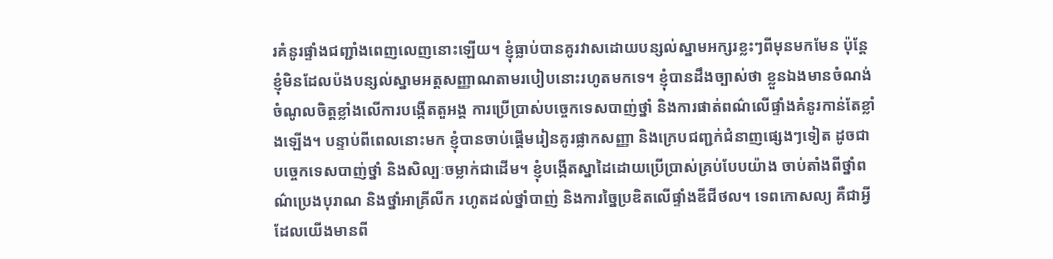រគំនូរផ្ទាំងជញ្ជាំងពេញលេញនោះឡើយ។ ខ្ញុំធ្លាប់បានគូរវាសដោយបន្សល់ស្នាមអក្សរខ្លះៗពីមុនមកមែន ប៉ុន្តែខ្ញុំមិនដែលប៉ងបន្សល់ស្នាមអត្តសញ្ញាណតាមរបៀបនោះរហូតមកទេ។ ខ្ញុំបានដឹងច្បាស់ថា ខ្លួនឯងមានចំណង់ចំណូលចិត្តខ្លាំងលើការបង្កើតតួអង្គ ការប្រើប្រាស់បច្ចេកទេសបាញ់ថ្នាំ និងការផាត់ពណ៌លើផ្ទាំងគំនូរកាន់តែខ្លាំងឡើង។ បន្ទាប់ពីពេលនោះមក ខ្ញុំបានចាប់ផ្ដើមរៀនគូរផ្លាកសញ្ញា និងក្រេបជញ្ជក់ជំនាញផ្សេងៗទៀត ដូចជាបច្ចេកទេសបាញ់ថ្នាំ និងសិល្បៈចម្លាក់ជាដើម។ ខ្ញុំបង្កើតស្នាដៃដោយប្រើប្រាស់គ្រប់បែបយ៉ាង ចាប់តាំងពីថ្នាំពណ៌ប្រេងបុរាណ និងថ្នាំអាគ្រីលីក រហូតដល់ថ្នាំបាញ់ និងការច្នៃប្រឌិតលើផ្ទាំងឌីជីថល។ ទេពកោសល្យ គឺជាអ្វីដែលយើងមានពី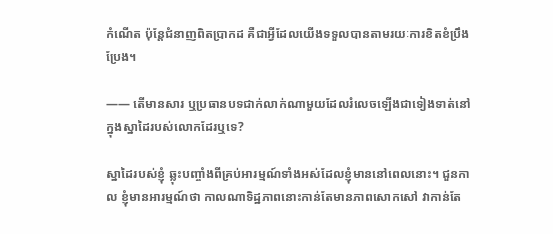កំណើត ប៉ុន្តែជំនាញពិតប្រាកដ គឺជាអ្វីដែលយើងទទួលបានតាមរយៈការខិតខំប្រឹងប្រែង។

―― តើមានសារ ឬប្រធានបទជាក់លាក់ណាមួយដែលរំលេចឡើងជាទៀងទាត់នៅក្នុងស្នាដៃរបស់លោកដែរឬទេ?

ស្នាដៃរបស់ខ្ញុំ ឆ្លុះបញ្ចាំងពីគ្រប់អារម្មណ៍ទាំងអស់ដែលខ្ញុំមាននៅពេលនោះ។ ជួនកាល ខ្ញុំមានអារម្មណ៍ថា កាលណាទិដ្ឋភាពនោះកាន់តែមានភាពសោកសៅ វាកាន់តែ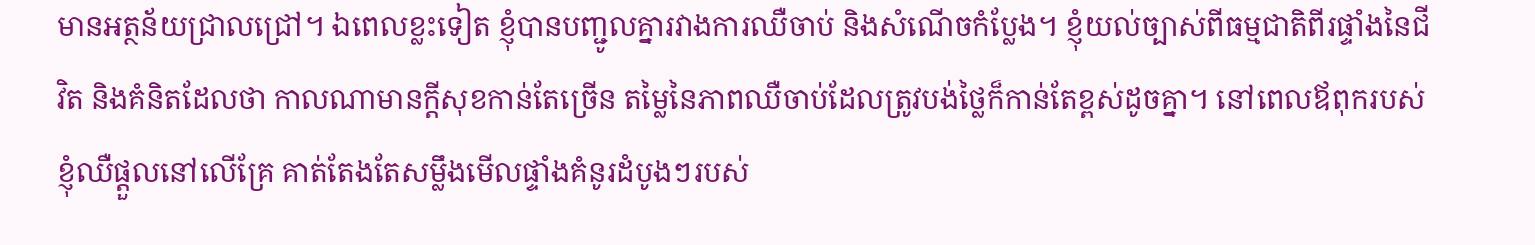មានអត្ថន័យជ្រាលជ្រៅ។ ឯពេលខ្លះទៀត ខ្ញុំបានបញ្ជូលគ្នារវាងការឈឺចាប់ និងសំណើចកំប្លែង។ ខ្ញុំយល់ច្បាស់ពីធម្មជាតិពីរផ្ទាំងនៃជីវិត និងគំនិតដែលថា កាលណាមានក្ដីសុខកាន់តែច្រើន តម្លៃនៃភាពឈឺចាប់ដែលត្រូវបង់ថ្លៃក៏កាន់តែខ្ពស់ដូចគ្នា។ នៅពេលឪពុករបស់ខ្ញុំឈឺផ្ដួលនៅលើគ្រែ គាត់តែងតែសម្លឹងមើលផ្ទាំងគំនូរដំបូងៗរបស់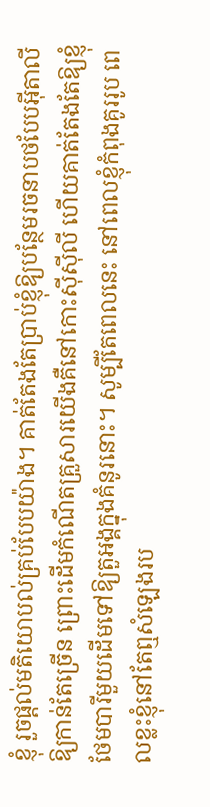ខ្ញុំ រួចផ្ដល់មតិយោបល់គ្រប់បែបយ៉ាង។ គាត់តែងតែប្រាប់ខ្ញុំឱ្យបន្ថែមរចនាបថបែបអ៊ីតាលីឱ្យកាន់តែច្រើន ព្រោះដើមកំណើតគ្រួសារយើងគឺនៅកោះស៊ីស៊ីលី ហើយគាត់តែងតែឱ្យខ្ញុំថែមបារីមួយដើមទៅឱ្យតួអង្គក្នុងគំនូរនោះ។ សូម្បីតែពេលនេះ នៅពេលខ្ញុំកំពុងគូររូប ពេលខ្លះខ្ញុំនៅតែឮសំឡេងរប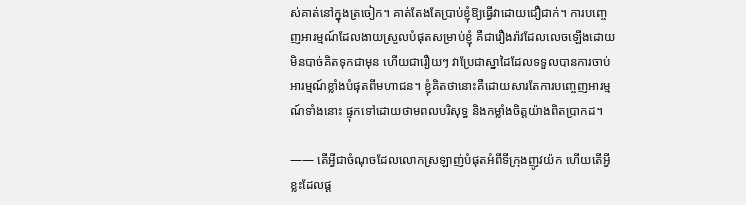ស់គាត់នៅក្នុងត្រចៀក។ គាត់តែងតែប្រាប់ខ្ញុំឱ្យធ្វើវាដោយជឿជាក់។ ការបញ្ចេញអារម្មណ៍ដែលងាយស្រួលបំផុតសម្រាប់ខ្ញុំ គឺជារឿងរ៉ាវដែលលេចឡើងដោយមិនបាច់គិតទុកជាមុន ហើយជារឿយៗ វាប្រែជាស្នាដៃដែលទទួលបានការចាប់អារម្មណ៍ខ្លាំងបំផុតពីមហាជន។ ខ្ញុំគិតថានោះគឺដោយសារតែការបញ្ចេញអារម្មណ៍ទាំងនោះ ផ្ទុកទៅដោយថាមពលបរិសុទ្ធ និងកម្លាំងចិត្តយ៉ាងពិតប្រាកដ។

―― តើអ្វីជាចំណុចដែលលោកស្រឡាញ់បំផុតអំពីទីក្រុងញូវយ៉ក ហើយតើអ្វីខ្លះដែលផ្ដ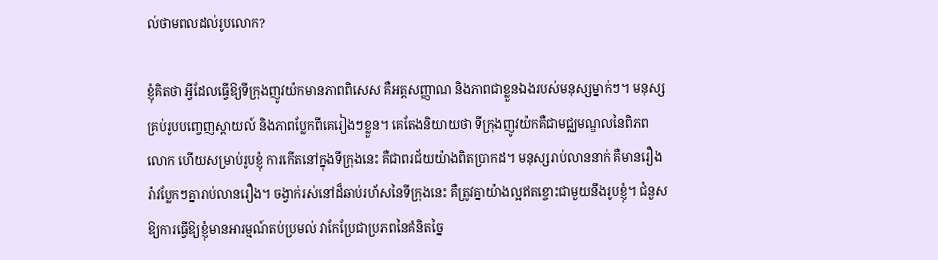ល់ថាមពលដល់រូបលោក?

ខ្ញុំគិតថា អ្វីដែលធ្វើឱ្យទីក្រុងញូវយ៉កមានភាពពិសេស គឺអត្តសញ្ញាណ និងភាពជាខ្លួនឯងរបស់មនុស្សម្នាក់ៗ។ មនុស្សគ្រប់រូបបញ្ចេញស្តាយល៍ និងភាពប្លែកពីគេរៀងៗខ្លួន។ គេតែងនិយាយថា ទីក្រុងញូវយ៉កគឺជាមជ្ឈមណ្ឌលនៃពិភពលោក ហើយសម្រាប់រូបខ្ញុំ ការកើតនៅក្នុងទីក្រុងនេះ គឺជាពរជ័យយ៉ាងពិតប្រាកដ។ មនុស្សរាប់លាននាក់ គឺមានរឿងរ៉ាវប្លែកៗគ្នារាប់លានរឿង។ ចង្វាក់រស់នៅដ៏ឆាប់រហ័សនៃទីក្រុងនេះ គឺត្រូវគ្នាយ៉ាងល្អឥតខ្ចោះជាមួយនឹងរូបខ្ញុំ។ ជំនួសឱ្យការធ្វើឱ្យខ្ញុំមានអារម្មណ៍តប់ប្រមល់ វាកែប្រែជាប្រភពនៃគំនិតច្នៃ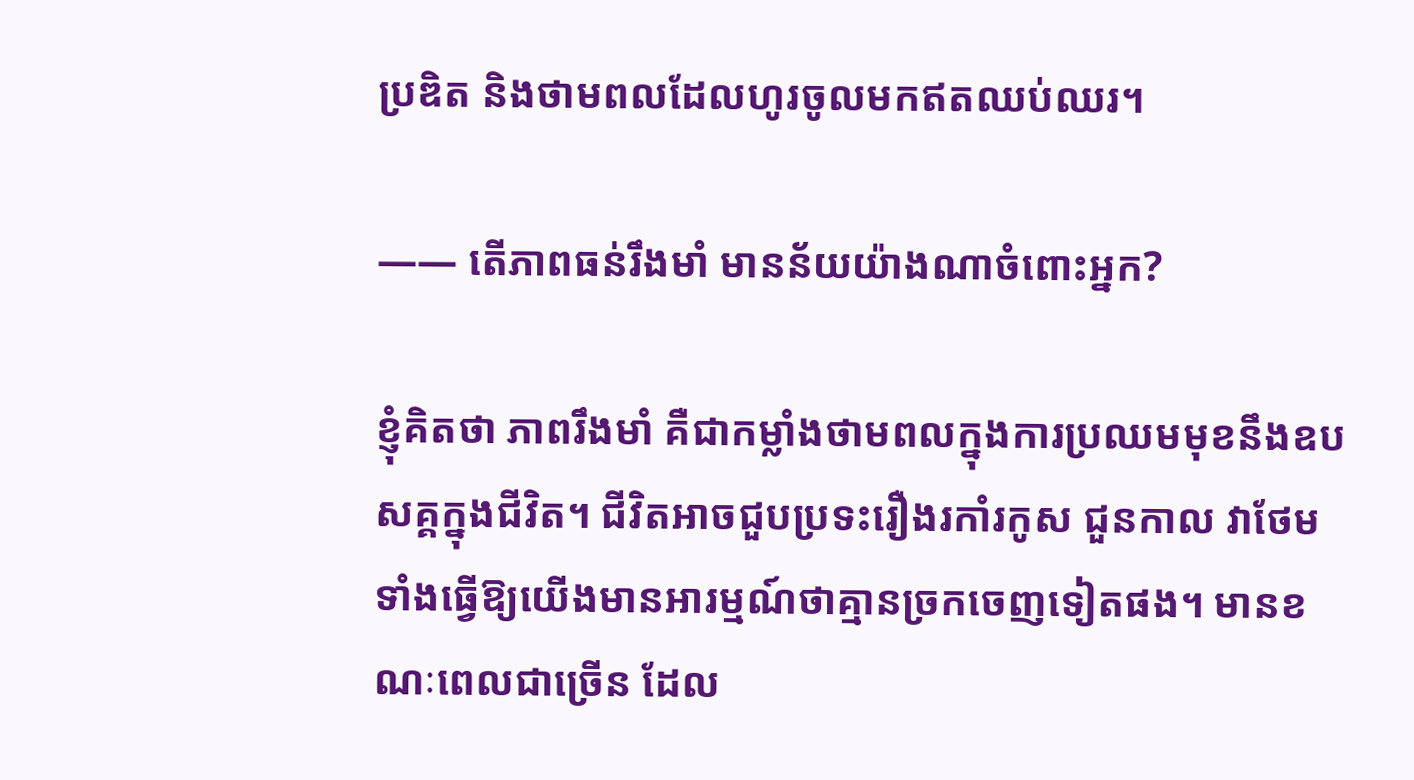ប្រឌិត និងថាមពលដែលហូរចូលមកឥតឈប់ឈរ។

―― តើភាពធន់រឹងមាំ មានន័យយ៉ាងណាចំពោះអ្នក?

ខ្ញុំគិតថា ភាពរឹងមាំ គឺជាកម្លាំងថាមពលក្នុងការប្រឈមមុខនឹងឧបសគ្គក្នុងជីវិត។ ជីវិតអាចជួបប្រទះរឿងរកាំរកូស ជួនកាល វាថែមទាំងធ្វើឱ្យយើងមានអារម្មណ៍ថាគ្មានច្រកចេញទៀតផង។ មានខណៈពេលជាច្រើន ដែល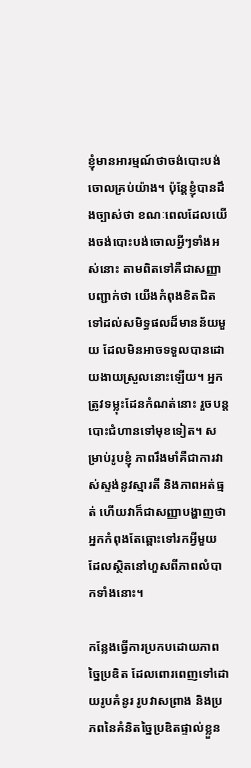ខ្ញុំមានអារម្មណ៍ថាចង់បោះបង់ចោលគ្រប់យ៉ាង។ ប៉ុន្តែខ្ញុំបានដឹងច្បាស់ថា ខណៈពេលដែលយើងចង់បោះបង់ចោលអ្វីៗទាំងអស់នោះ តាមពិតទៅគឺជាសញ្ញាបញ្ជាក់ថា យើងកំពុងខិតជិតទៅដល់សមិទ្ធផលដ៏មានន័យមួយ ដែលមិនអាចទទួលបានដោយងាយស្រួលនោះឡើយ។ អ្នកត្រូវទម្លុះដែនកំណត់នោះ រួចបន្តបោះជំហានទៅមុខទៀត។ សម្រាប់រូបខ្ញុំ ភាពរឹងមាំគឺជាការវាស់ស្ទង់នូវស្មារតី និងភាពអត់ធ្មត់ ហើយវាក៏ជាសញ្ញាបង្ហាញថា អ្នកកំពុងតែឆ្ពោះទៅរកអ្វីមួយដែលស្ថិតនៅហួសពីភាពលំបាកទាំងនោះ។

កន្លែងធ្វើការប្រកបដោយភាពច្នៃប្រឌិត ដែលពោរពេញទៅដោយរូបគំនូរ រូបវាសព្រាង និងប្រភពនៃគំនិតច្នៃប្រឌិតផ្ទាល់ខ្លួន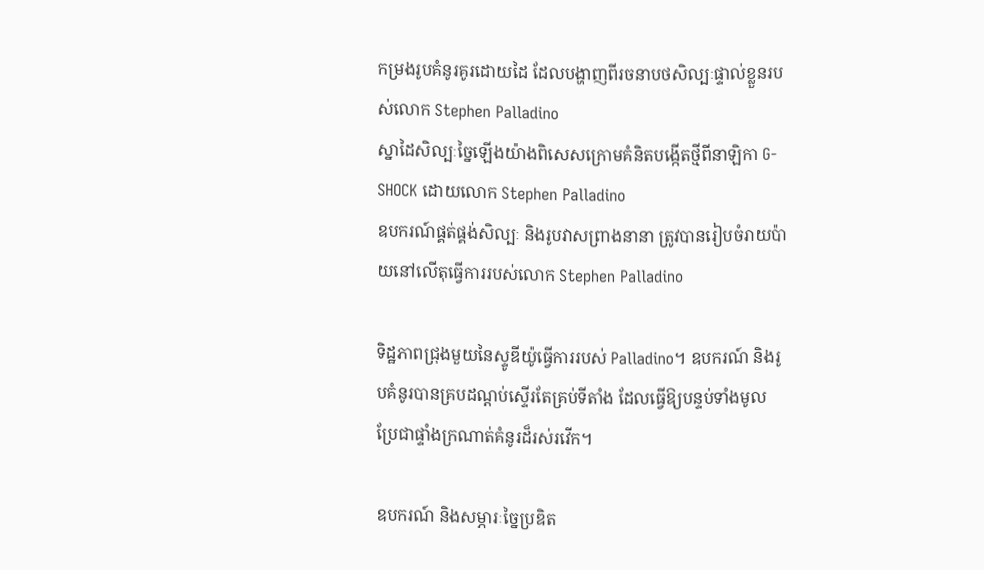កម្រងរូបគំនូរគូរដោយដៃ ដែលបង្ហាញពីរចនាបថសិល្បៈផ្ទាល់ខ្លួនរបស់លោក Stephen Palladino
ស្នាដៃសិល្បៈច្នៃឡើងយ៉ាងពិសេសក្រោមគំនិតបង្កើតថ្មីពីនាឡិកា G-SHOCK ដោយលោក Stephen Palladino
ឧបករណ៍ផ្គត់ផ្គង់សិល្បៈ និងរូបវាសព្រាងនានា ត្រូវបានរៀបចំរាយប៉ាយនៅលើតុធ្វើការរបស់លោក Stephen Palladino

ទិដ្ឋភាពជ្រុងមួយនៃស្ទូឌីយ៉ូធ្វើការរបស់ Palladino។ ឧបករណ៍ និងរូបគំនូរបានគ្របដណ្ដប់ស្ទើរតែគ្រប់ទីតាំង ដែលធ្វើឱ្យបន្ទប់ទាំងមូលប្រែជាផ្ទាំងក្រណាត់គំនូរដ៏រស់រវើក។

ឧបករណ៍ និងសម្ភារៈច្នៃប្រឌិត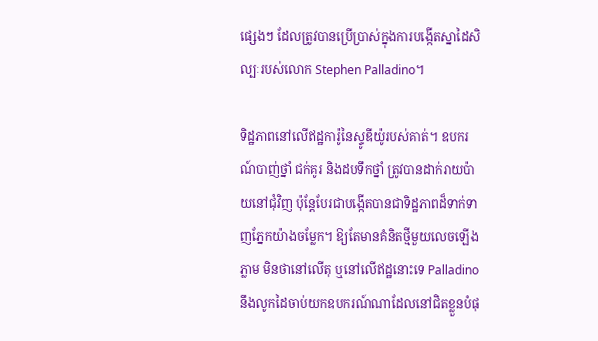ផ្សេងៗ ដែលត្រូវបានប្រើប្រាស់ក្នុងការបង្កើតស្នាដៃសិល្បៈរបស់លោក Stephen Palladino។

ទិដ្ឋភាពនៅលើឥដ្ឋការ៉ូនៃស្ទូឌីយ៉ូរបស់គាត់។ ឧបករណ៍បាញ់ថ្នាំ ជក់គូរ និងដបទឹកថ្នាំ ត្រូវបានដាក់រាយប៉ាយនៅជុំវិញ ប៉ុន្តែបែរជាបង្កើតបានជាទិដ្ឋភាពដ៏ទាក់ទាញភ្នែកយ៉ាងចម្លែក។ ឱ្យតែមានគំនិតថ្មីមួយលេចឡើងភ្លាម មិនថានៅលើតុ ឬនៅលើឥដ្ឋនោះទេ Palladino នឹងលូកដៃចាប់យកឧបករណ៍ណាដែលនៅជិតខ្លួនបំផុ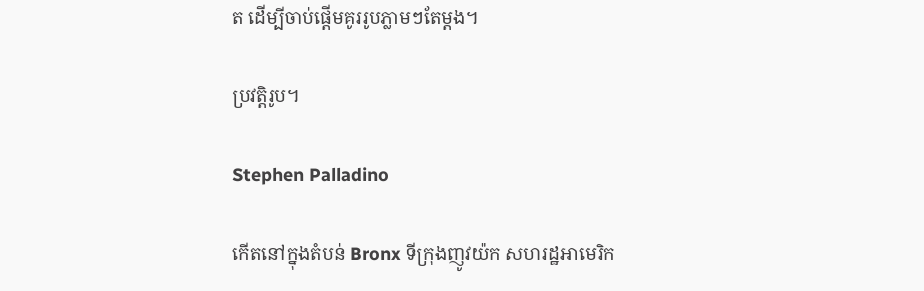ត ដើម្បីចាប់ផ្ដើមគូររូបភ្លាមៗតែម្ដង។

ប្រវត្តិរូប។

Stephen Palladino

កើតនៅក្នុងតំបន់ Bronx ទីក្រុងញូវយ៉ក សហរដ្ឋអាមេរិក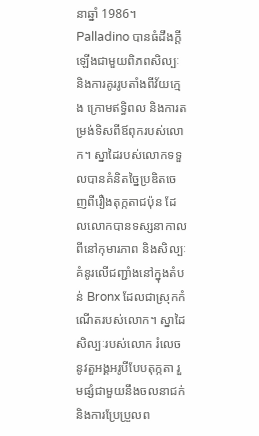នាឆ្នាំ 1986។ Palladino បានធំដឹងក្ដីឡើងជាមួយពិភពសិល្បៈ និងការគូររូបតាំងពីវ័យក្មេង ក្រោមឥទ្ធិពល និងការតម្រង់ទិសពីឪពុករបស់លោក។ ស្នាដៃរបស់លោកទទួលបានគំនិតច្នៃប្រឌិតចេញពីរឿងតុក្កតាជប៉ុន ដែលលោកបានទស្សនាកាលពីនៅកុមារភាព និងសិល្បៈគំនូរលើជញ្ជាំងនៅក្នុងតំបន់ Bronx ដែលជាស្រុកកំណើតរបស់លោក។ ស្នាដៃសិល្បៈរបស់លោក រំលេចនូវតួអង្គអរូបីបែបតុក្កតា រួមផ្សំជាមួយនឹងចលនាជក់ និងការប្រែប្រួលព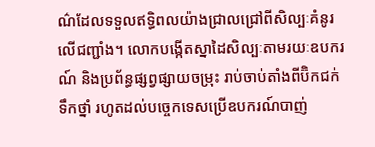ណ៌ដែលទទួលឥទ្ធិពលយ៉ាងជ្រាលជ្រៅពីសិល្បៈគំនូរលើជញ្ជាំង។ លោកបង្កើតស្នាដៃសិល្បៈតាមរយៈឧបករណ៍ និងប្រព័ន្ធផ្សព្វផ្សាយចម្រុះ រាប់ចាប់តាំងពីប៊ិកជក់ ទឹកថ្នាំ រហូតដល់បច្ចេកទេសប្រើឧបករណ៍បាញ់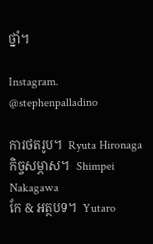ថ្នាំ។

Instagram. @stephenpalladino

ការថតរូប។  Ryuta Hironaga
កិច្ចសម្ភាស។  Shimpei Nakagawa
កែ & អត្ថបទ។  Yutaro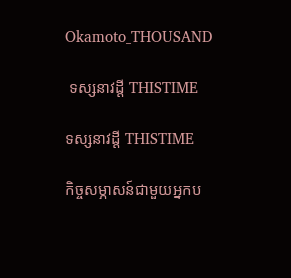Okamoto_THOUSAND

 ទស្សនាវដ្ដី THISTIME

ទស្សនាវដ្ដី THISTIME

កិច្ចសម្ភាសន៍ជាមួយអ្នកប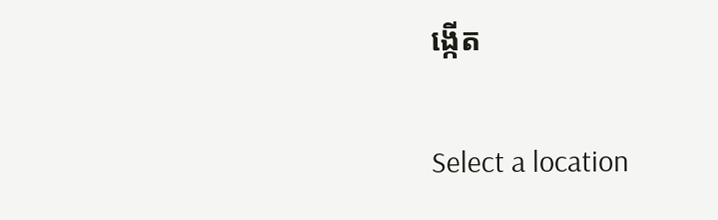ង្កើត

Select a location